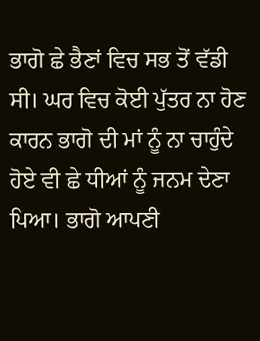ਭਾਗੋ ਛੇ ਭੈਣਾਂ ਵਿਚ ਸਭ ਤੋਂ ਵੱਡੀ ਸੀ। ਘਰ ਵਿਚ ਕੋਈ ਪੁੱਤਰ ਨਾ ਹੋਣ ਕਾਰਨ ਭਾਗੋ ਦੀ ਮਾਂ ਨੂੰ ਨਾ ਚਾਹੁੰਦੇ ਹੋਏ ਵੀ ਛੇ ਧੀਆਂ ਨੂੰ ਜਨਮ ਦੇਣਾ ਪਿਆ। ਭਾਗੋ ਆਪਣੀ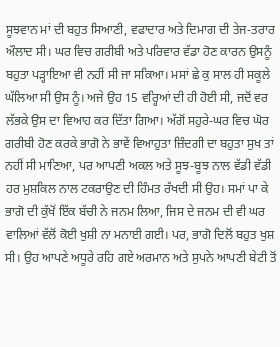ਸੂਝਵਾਨ ਮਾਂ ਦੀ ਬਹੁਤ ਸਿਆਣੀ, ਵਫਾਦਾਰ ਅਤੇ ਦਿਮਾਗ ਦੀ ਤੇਜ-ਤਰਾਰ ਔਲਾਦ ਸੀ। ਘਰ ਵਿਚ ਗਰੀਬੀ ਅਤੇ ਪਰਿਵਾਰ ਵੱਡਾ ਹੋਣ ਕਾਰਨ ਉਸਨੂੰ ਬਹੁਤਾ ਪੜ੍ਹਾਇਆ ਵੀ ਨਹੀਂ ਸੀ ਜਾ ਸਕਿਆ। ਮਸਾਂ ਛੇ ਕੁ ਸਾਲ ਹੀ ਸਕੂਲੇ ਘੱਲਿਆ ਸੀ ਉਸ ਨੂੰ। ਅਜੇ ਉਹ 15 ਵਰ੍ਹਿਆਂ ਦੀ ਹੀ ਹੋਈ ਸੀ, ਜਦੋਂ ਵਰ ਲੱਭਕੇ ਉਸ ਦਾ ਵਿਆਹ ਕਰ ਦਿੱਤਾ ਗਿਆ। ਅੱਗੋਂ ਸਹੁਰੇ-ਘਰ ਵਿਚ ਘੋਰ ਗਰੀਬੀ ਹੋਣ ਕਰਕੇ ਭਾਗੋ ਨੇ ਭਾਵੇਂ ਵਿਆਹੁਤਾ ਜ਼ਿੰਦਗੀ ਦਾ ਬਹੁਤਾ ਸੁਖ ਤਾਂ ਨਹੀਂ ਸੀ ਮਾਣਿਆ, ਪਰ ਆਪਣੀ ਅਕਲ ਅਤੇ ਸੂਝ-ਬੂਝ ਨਾਲ ਵੱਡੀ ਵੱਡੀ ਹਰ ਮੁਸ਼ਕਿਲ ਨਾਲ ਟਕਰਾਉਣ ਦੀ ਹਿੰਮਤ ਰੱਖਦੀ ਸੀ ਉਹ। ਸਮਾਂ ਪਾ ਕੇ ਭਾਗੋ ਦੀ ਕੁੱਖੋਂ ਇੱਕ ਬੱਚੀ ਨੇ ਜਨਮ ਲਿਆ, ਜਿਸ ਦੇ ਜਨਮ ਦੀ ਵੀ ਘਰ ਵਾਲਿਆਂ ਵੱਲੋਂ ਕੋਈ ਖੁਸ਼ੀ ਨਾ ਮਨਾਈ ਗਈ। ਪਰ, ਭਾਗੋ ਦਿਲੋਂ ਬਹੁਤ ਖੁਸ਼ ਸੀ। ਉਹ ਆਪਣੇ ਅਧੂਰੇ ਰਹਿ ਗਏ ਅਰਮਾਨ ਅਤੇ ਸੁਪਨੇ ਆਪਣੀ ਬੇਟੀ ਤੋਂ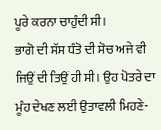ਪੂਰੇ ਕਰਨਾ ਚਾਹੁੰਦੀ ਸੀ।
ਭਾਗੋ ਦੀ ਸੱਸ ਧੰਤੋ ਦੀ ਸੋਚ ਅਜੇ ਵੀ ਜਿਉਂ ਦੀ ਤਿਉਂ ਹੀ ਸੀ। ਉਹ ਪੋਤਰੇ ਦਾ ਮੂੰਹ ਦੇਖਣ ਲਈ ਉਤਾਵਲੀ ਮਿਹਣੇ-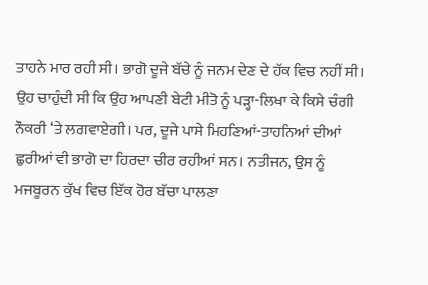ਤਾਹਨੇ ਮਾਰ ਰਹੀ ਸੀ। ਭਾਗੋ ਦੂਜੇ ਬੱਚੇ ਨੂੰ ਜਨਮ ਦੇਣ ਦੇ ਹੱਕ ਵਿਚ ਨਹੀਂ ਸੀ। ਉਹ ਚਾਹੁੰਦੀ ਸੀ ਕਿ ਉਹ ਆਪਣੀ ਬੇਟੀ ਮੀਤੋ ਨੂੰ ਪੜ੍ਹਾ-ਲਿਖਾ ਕੇ ਕਿਸੇ ਚੰਗੀ ਨੌਕਰੀ ‘ਤੇ ਲਗਵਾਏਗੀ। ਪਰ, ਦੂਜੇ ਪਾਸੇ ਮਿਹਣਿਆਂ-ਤਾਹਨਿਆਂ ਦੀਆਂ ਛੁਰੀਆਂ ਵੀ ਭਾਗੋ ਦਾ ਹਿਰਦਾ ਚੀਰ ਰਹੀਆਂ ਸਨ। ਨਤੀਜਨ, ਉਸ ਨੂੰ ਮਜਬੂਰਨ ਕੁੱਖ ਵਿਚ ਇੱਕ ਹੋਰ ਬੱਚਾ ਪਾਲਣਾ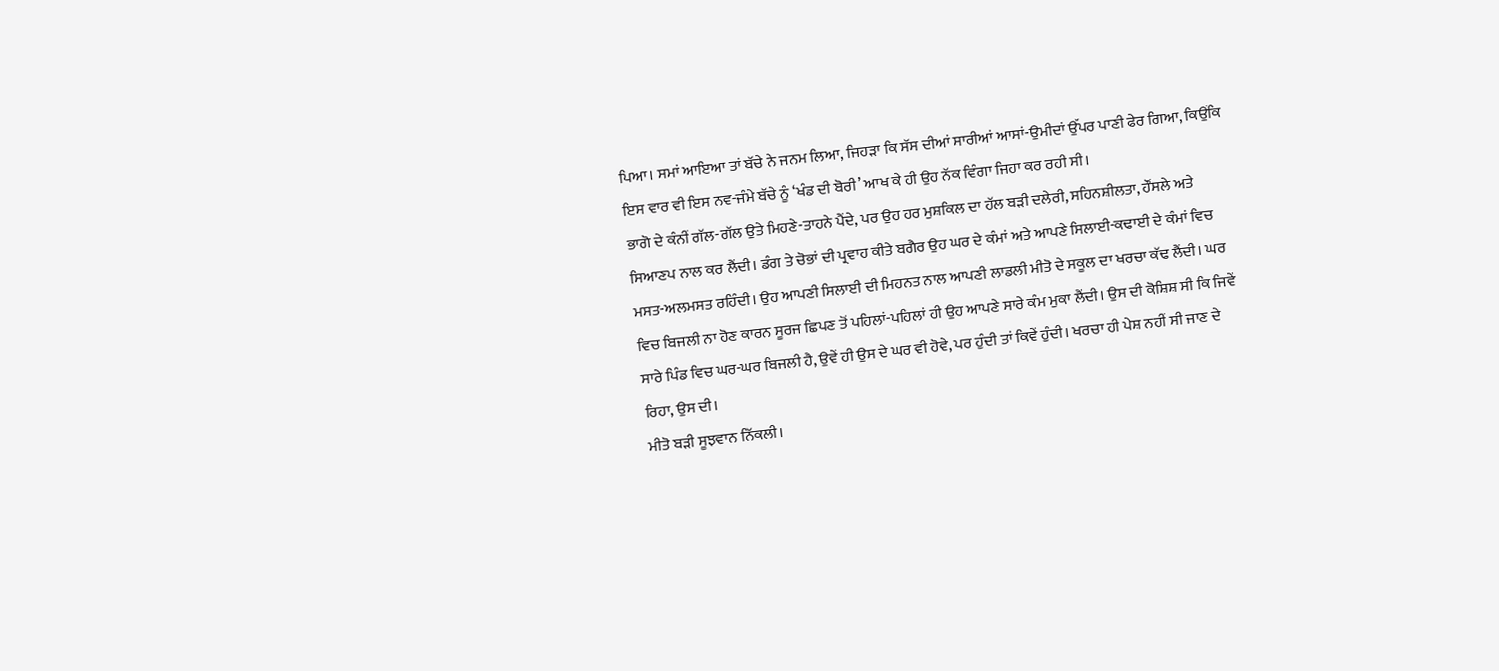ਪਿਆ। ਸਮਾਂ ਆਇਆ ਤਾਂ ਬੱਚੇ ਨੇ ਜਨਮ ਲਿਆ, ਜਿਹੜਾ ਕਿ ਸੱਸ ਦੀਆਂ ਸਾਰੀਆਂ ਆਸਾਂ-ਉਮੀਦਾਂ ਉੱਪਰ ਪਾਣੀ ਫੇਰ ਗਿਆ, ਕਿਉਂਕਿ ਇਸ ਵਾਰ ਵੀ ਇਸ ਨਵ-ਜੰਮੇ ਬੱਚੇ ਨੂੰ ‘ਖੰਡ ਦੀ ਬੋਰੀ’ ਆਖ ਕੇ ਹੀ ਉਹ ਨੱਕ ਵਿੰਗਾ ਜਿਹਾ ਕਰ ਰਹੀ ਸੀ।
ਭਾਗੋ ਦੇ ਕੰਨੀਂ ਗੱਲ-ਗੱਲ ਉਤੇ ਮਿਹਣੇ-ਤਾਹਨੇ ਪੈਂਦੇ, ਪਰ ਉਹ ਹਰ ਮੁਸ਼ਕਿਲ ਦਾ ਹੱਲ ਬੜੀ ਦਲੇਰੀ, ਸਹਿਨਸ਼ੀਲਤਾ, ਹੌਂਸਲੇ ਅਤੇ ਸਿਆਣਪ ਨਾਲ ਕਰ ਲੈਂਦੀ। ਡੰਗ ਤੇ ਚੋਭਾਂ ਦੀ ਪ੍ਰਵਾਹ ਕੀਤੇ ਬਗੈਰ ਉਹ ਘਰ ਦੇ ਕੰਮਾਂ ਅਤੇ ਆਪਣੇ ਸਿਲਾਈ-ਕਢਾਈ ਦੇ ਕੰਮਾਂ ਵਿਚ ਮਸਤ-ਅਲਮਸਤ ਰਹਿੰਦੀ। ਉਹ ਆਪਣੀ ਸਿਲਾਈ ਦੀ ਮਿਹਨਤ ਨਾਲ ਆਪਣੀ ਲਾਡਲੀ ਮੀਤੋ ਦੇ ਸਕੂਲ ਦਾ ਖਰਚਾ ਕੱਢ ਲੈਂਦੀ। ਘਰ ਵਿਚ ਬਿਜਲੀ ਨਾ ਹੋਣ ਕਾਰਨ ਸੂਰਜ ਛਿਪਣ ਤੋਂ ਪਹਿਲਾਂ-ਪਹਿਲਾਂ ਹੀ ਉਹ ਆਪਣੇ ਸਾਰੇ ਕੰਮ ਮੁਕਾ ਲੈਂਦੀ। ਉਸ ਦੀ ਕੋਸ਼ਿਸ਼ ਸੀ ਕਿ ਜਿਵੇਂ ਸਾਰੇ ਪਿੰਡ ਵਿਚ ਘਰ-ਘਰ ਬਿਜਲੀ ਹੈ, ਉਵੇਂ ਹੀ ਉਸ ਦੇ ਘਰ ਵੀ ਹੋਵੇ, ਪਰ ਹੁੰਦੀ ਤਾਂ ਕਿਵੇਂ ਹੁੰਦੀ। ਖਰਚਾ ਹੀ ਪੇਸ਼ ਨਹੀਂ ਸੀ ਜਾਣ ਦੇ ਰਿਹਾ, ਉਸ ਦੀ।
ਮੀਤੋ ਬੜੀ ਸੂਝਵਾਨ ਨਿੱਕਲੀ।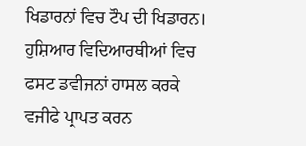ਖਿਡਾਰਨਾਂ ਵਿਚ ਟੌਪ ਦੀ ਖਿਡਾਰਨ। ਹੁਸ਼ਿਆਰ ਵਿਦਿਆਰਥੀਆਂ ਵਿਚ ਫਸਟ ਡਵੀਜਨਾਂ ਹਾਸਲ ਕਰਕੇ ਵਜੀਫੇ ਪ੍ਰਾਪਤ ਕਰਨ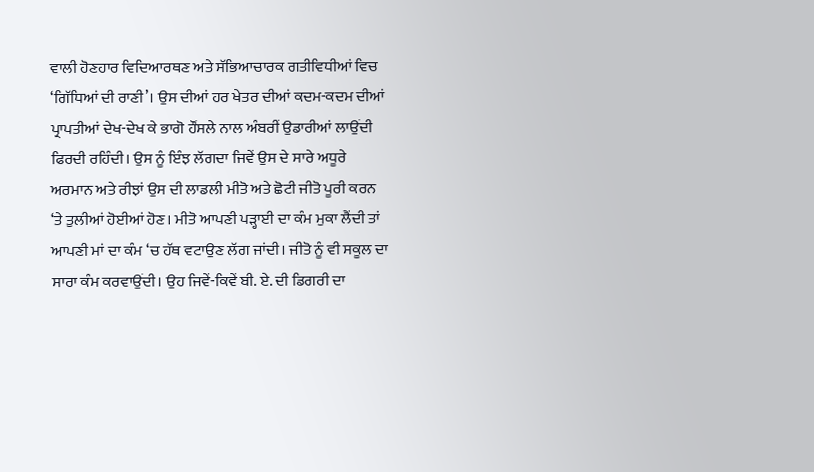ਵਾਲੀ ਹੋਣਹਾਰ ਵਿਦਿਆਰਥਣ ਅਤੇ ਸੱਭਿਆਚਾਰਕ ਗਤੀਵਿਧੀਆਂ ਵਿਚ ‘ਗਿੱਧਿਆਂ ਦੀ ਰਾਣੀ’। ਉਸ ਦੀਆਂ ਹਰ ਖੇਤਰ ਦੀਆਂ ਕਦਮ-ਕਦਮ ਦੀਆਂ ਪ੍ਰਾਪਤੀਆਂ ਦੇਖ-ਦੇਖ ਕੇ ਭਾਗੋ ਹੌਂਸਲੇ ਨਾਲ ਅੰਬਰੀਂ ਉਡਾਰੀਆਂ ਲਾਉਂਦੀ ਫਿਰਦੀ ਰਹਿੰਦੀ। ਉਸ ਨੂੰ ਇੰਝ ਲੱਗਦਾ ਜਿਵੇਂ ਉਸ ਦੇ ਸਾਰੇ ਅਧੂਰੇ ਅਰਮਾਨ ਅਤੇ ਰੀਝਾਂ ਉਸ ਦੀ ਲਾਡਲੀ ਮੀਤੋ ਅਤੇ ਛੋਟੀ ਜੀਤੋ ਪੂਰੀ ਕਰਨ ‘ਤੇ ਤੁਲੀਆਂ ਹੋਈਆਂ ਹੋਣ। ਮੀਤੋ ਆਪਣੀ ਪੜ੍ਹਾਈ ਦਾ ਕੰਮ ਮੁਕਾ ਲੈਂਦੀ ਤਾਂ ਆਪਣੀ ਮਾਂ ਦਾ ਕੰਮ ‘ਚ ਹੱਥ ਵਟਾਉਣ ਲੱਗ ਜਾਂਦੀ। ਜੀਤੋ ਨੂੰ ਵੀ ਸਕੂਲ ਦਾ ਸਾਰਾ ਕੰਮ ਕਰਵਾਉਂਦੀ। ਉਹ ਜਿਵੇਂ-ਕਿਵੇਂ ਬੀ. ਏ. ਦੀ ਡਿਗਰੀ ਦਾ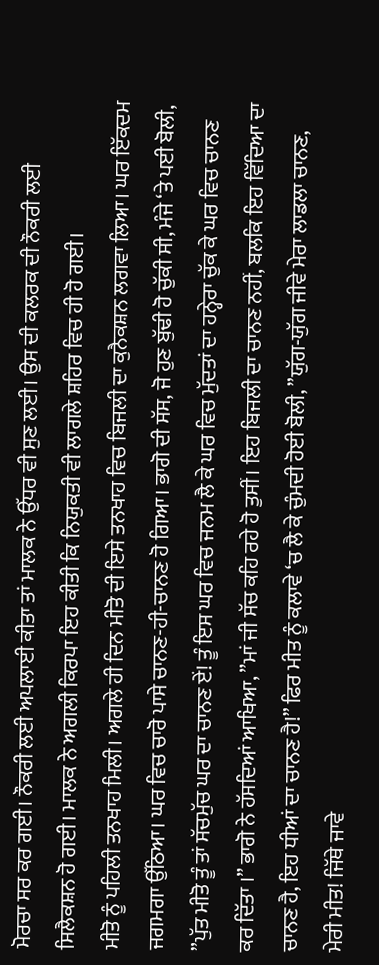ਮੋਰਚਾ ਸਰ ਕਰ ਗਈ। ਨੌਕਰੀ ਲਈ ਅਪਲਾਈ ਕੀਤਾ ਤਾਂ ਮਾਲਕ ਨੇ ਉੱਧਰ ਵੀ ਸੁਣ ਲਈ। ਉਸ ਦੀ ਕਲਰਕ ਦੀ ਨੌਕਰੀ ਲਈ ਸਿਲੈਕਸ਼ਨ ਹੋ ਗਈ। ਮਾਲਕ ਨੇ ਅਗਲੀ ਕਿਰਪਾ ਇਹ ਕੀਤੀ ਕਿ ਨਿਯੁਕਤੀ ਵੀ ਲਾਗਲੇ ਸ਼ਹਿਰ ਵਿਚ ਹੀ ਹੋ ਗਈ।
ਮੀਤੋ ਨੂੰ ਪਹਿਲੀ ਤਨਖਾਹ ਮਿਲੀ। ਅਗਲੇ ਹੀ ਦਿਨ ਮੀਤੋ ਦੀ ਇਸੇ ਤਨਖਾਹ ਵਿਚ ਬਿਜਲੀ ਦਾ ਕੁਨੈਕਸ਼ਨ ਲਗਵਾ ਲਿਆ। ਘਰ ਇੱਕਦਮ ਜਗਮਗਾ ਉੱਠਿਆ। ਘਰ ਵਿਚ ਚਾਰੋ ਪਾਸੇ ਚਾਨਣ-ਹੀ-ਚਾਨਣ ਹੋ ਗਿਆ। ਭਾਗੋ ਦੀ ਸੱਸ, ਜੋ ਹੁਣ ਬੁੱਢੀ ਹੋ ਚੁੱਕੀ ਸੀ, ਮੰਜੇ ‘ਤੇ ਪਈ ਬੋਲੀ, ”ਪੁੱਤ ਮੀਤੋ ਤੂੰ ਤਾਂ ਸੱਚਮੁੱਚ ਘਰ ਦਾ ਚਾਨਣ ਏਂ! ਤੂੰ ਇਸ ਘਰ ਵਿਚ ਜਨਮ ਲੈ ਕੇ ਘਰ ਵਿਚ ਮੁੱਦਤਾਂ ਦਾ ਹਨ੍ਹੇਰਾ ਚੁੱਕ ਕੇ ਘਰ ਵਿਚ ਚਾਨਣ ਕਰ ਦਿੱਤਾ ।” ਭਾਗੋ ਨੇ ਹੱਸਦਿਆਂ ਆਖਿਆ, ”ਮਾਂ ਜੀ ਸੱਚ ਕਹਿ ਰਹੇ ਹੋ ਤੁਸੀਂ। ਇਹ ਬਿਜਲੀ ਦਾ ਚਾਨਣ ਨਹੀਂ, ਬਲਕਿ ਇਹ ਵਿੱਦਿਆ ਦਾ ਚਾਨਣ ਹੈ, ਇਹ ਧੀਆਂ ਦਾ ਚਾਨਣ ਹੈ!” ਫਿਰ ਮੀਤ ਨੂੰ ਕਲਾਵੇ ‘ਚ ਲੈ ਕੇ ਚੁੰਮਦੀ ਹੋਈ ਬੋਲੀ, ”ਯੁੱਗ-ਯੁੱਗ ਜੀਵੇ ਮੇਰਾ ਲਾਡਲਾ ਚਾਨਣ, ਮੇਰੀ ਮੀਤ! ਜਿੱਥੇ ਜਾਵੇ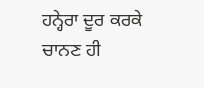ਹਨ੍ਹੇਰਾ ਦੂਰ ਕਰਕੇ ਚਾਨਣ ਹੀ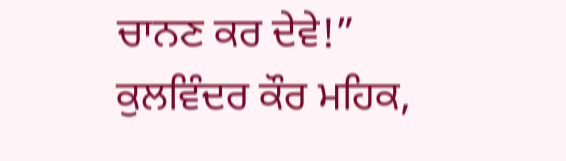ਚਾਨਣ ਕਰ ਦੇਵੇ!”
ਕੁਲਵਿੰਦਰ ਕੌਰ ਮਹਿਕ,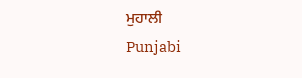ਮੁਹਾਲੀ
Punjabi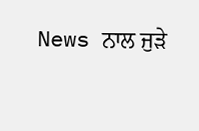News ਨਾਲ ਜੁੜੇ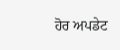ਹੋਰ ਅਪਡੇਟ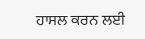ਹਾਸਲ ਕਰਨ ਲਈ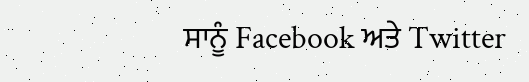ਸਾਨੂੰ Facebook ਅਤੇ Twitter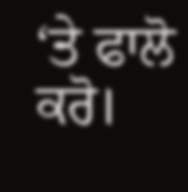‘ਤੇ ਫਾਲੋ ਕਰੋ।